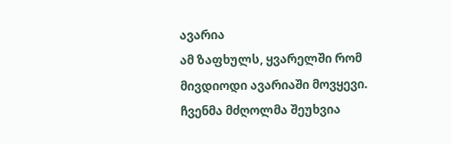ავარია
ამ ზაფხულს, ყვარელში რომ მივდიოდი ავარიაში მოვყევი. ჩვენმა მძღოლმა შეუხვია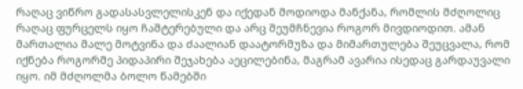რაღაც ვიწრო გადასასვლელისკენ და იქედან მოდიოდა მანქანა, რომლის მძღოლიც რაღაც ფურცელს იყო ჩაშტერებული და არც შეუმჩნევია როგორ მივდიოდით. ამან მართალია მალე მოტვინა და ძაალიან დაატორმუზა და მიმართულება შეუცვალა, რომ იქნება როგორმე პიდაპირი შეჯახება აეცილებინა, მაგრამ ავარია ისედაც გარდაუვალი იყო. იმ მძღოლმა ბოლო წამებში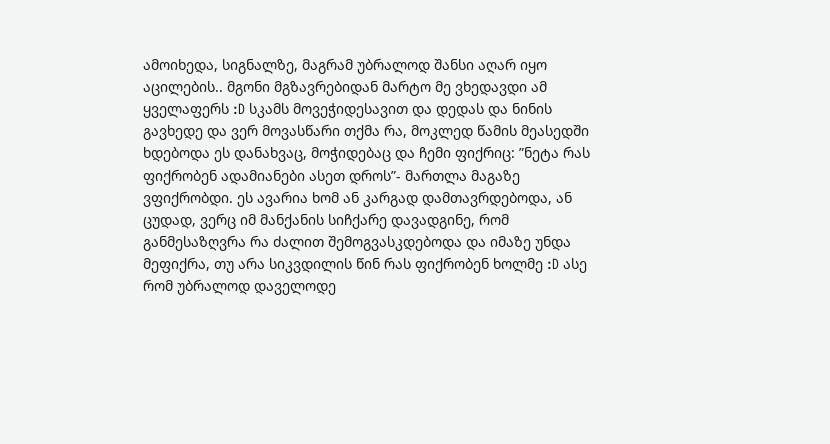ამოიხედა, სიგნალზე, მაგრამ უბრალოდ შანსი აღარ იყო აცილების.. მგონი მგზავრებიდან მარტო მე ვხედავდი ამ ყველაფერს :D სკამს მოვეჭიდესავით და დედას და ნინის გავხედე და ვერ მოვასწარი თქმა რა, მოკლედ წამის მეასედში ხდებოდა ეს დანახვაც, მოჭიდებაც და ჩემი ფიქრიც: ”ნეტა რას ფიქრობენ ადამიანები ასეთ დროს”- მართლა მაგაზე ვფიქრობდი. ეს ავარია ხომ ან კარგად დამთავრდებოდა, ან ცუდად, ვერც იმ მანქანის სიჩქარე დავადგინე, რომ განმესაზღვრა რა ძალით შემოგვასკდებოდა და იმაზე უნდა მეფიქრა, თუ არა სიკვდილის წინ რას ფიქრობენ ხოლმე :D ასე რომ უბრალოდ დაველოდე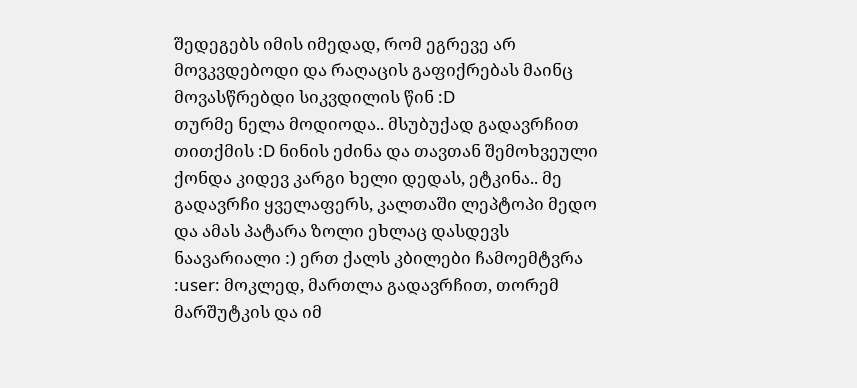შედეგებს იმის იმედად, რომ ეგრევე არ მოვკვდებოდი და რაღაცის გაფიქრებას მაინც მოვასწრებდი სიკვდილის წინ :D
თურმე ნელა მოდიოდა.. მსუბუქად გადავრჩით თითქმის :D ნინის ეძინა და თავთან შემოხვეული ქონდა კიდევ კარგი ხელი დედას, ეტკინა.. მე გადავრჩი ყველაფერს, კალთაში ლეპტოპი მედო და ამას პატარა ზოლი ეხლაც დასდევს ნაავარიალი :) ერთ ქალს კბილები ჩამოემტვრა :user: მოკლედ, მართლა გადავრჩით, თორემ მარშუტკის და იმ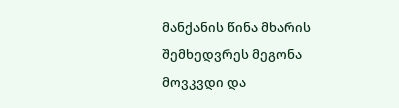მანქანის წინა მხარის შემხედვრეს მეგონა მოვკვდი და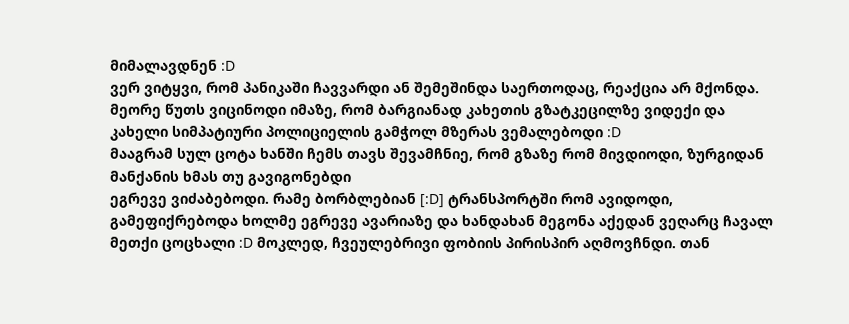მიმალავდნენ :D
ვერ ვიტყვი, რომ პანიკაში ჩავვარდი ან შემეშინდა საერთოდაც, რეაქცია არ მქონდა. მეორე წუთს ვიცინოდი იმაზე, რომ ბარგიანად კახეთის გზატკეცილზე ვიდექი და კახელი სიმპატიური პოლიციელის გამჭოლ მზერას ვემალებოდი :D
მააგრამ სულ ცოტა ხანში ჩემს თავს შევამჩნიე, რომ გზაზე რომ მივდიოდი, ზურგიდან მანქანის ხმას თუ გავიგონებდი
ეგრევე ვიძაბებოდი. რამე ბორბლებიან [:D] ტრანსპორტში რომ ავიდოდი, გამეფიქრებოდა ხოლმე ეგრევე ავარიაზე და ხანდახან მეგონა აქედან ვეღარც ჩავალ მეთქი ცოცხალი :D მოკლედ, ჩვეულებრივი ფობიის პირისპირ აღმოვჩნდი. თან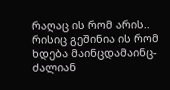რაღაც ის რომ არის.. რისიც გეშინია ის რომ ხდება მაინცდამაინც- ძალიან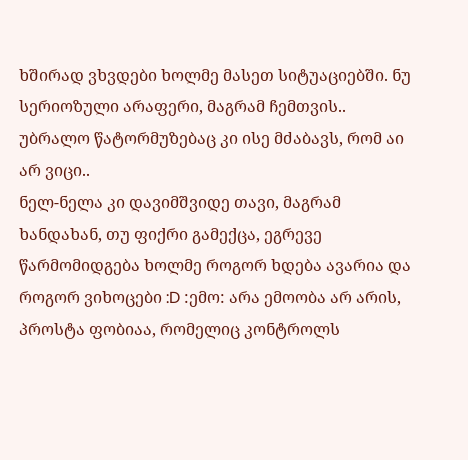ხშირად ვხვდები ხოლმე მასეთ სიტუაციებში. ნუ სერიოზული არაფერი, მაგრამ ჩემთვის.. უბრალო წატორმუზებაც კი ისე მძაბავს, რომ აი არ ვიცი..
ნელ-ნელა კი დავიმშვიდე თავი, მაგრამ ხანდახან, თუ ფიქრი გამექცა, ეგრევე წარმომიდგება ხოლმე როგორ ხდება ავარია და როგორ ვიხოცები :D :ემო: არა ემოობა არ არის, პროსტა ფობიაა, რომელიც კონტროლს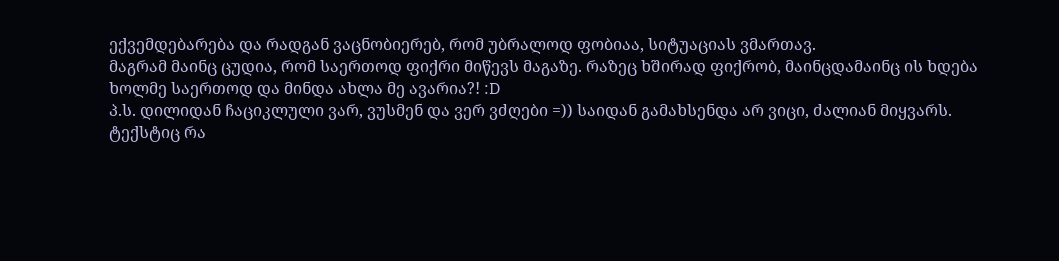ექვემდებარება და რადგან ვაცნობიერებ, რომ უბრალოდ ფობიაა, სიტუაციას ვმართავ.
მაგრამ მაინც ცუდია, რომ საერთოდ ფიქრი მიწევს მაგაზე. რაზეც ხშირად ფიქრობ, მაინცდამაინც ის ხდება ხოლმე საერთოდ და მინდა ახლა მე ავარია?! :D
პ.ს. დილიდან ჩაციკლული ვარ, ვუსმენ და ვერ ვძღები =)) საიდან გამახსენდა არ ვიცი, ძალიან მიყვარს. ტექსტიც რა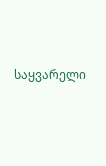საყვარელი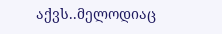აქვს..მელოდიაც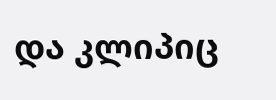და კლიპიც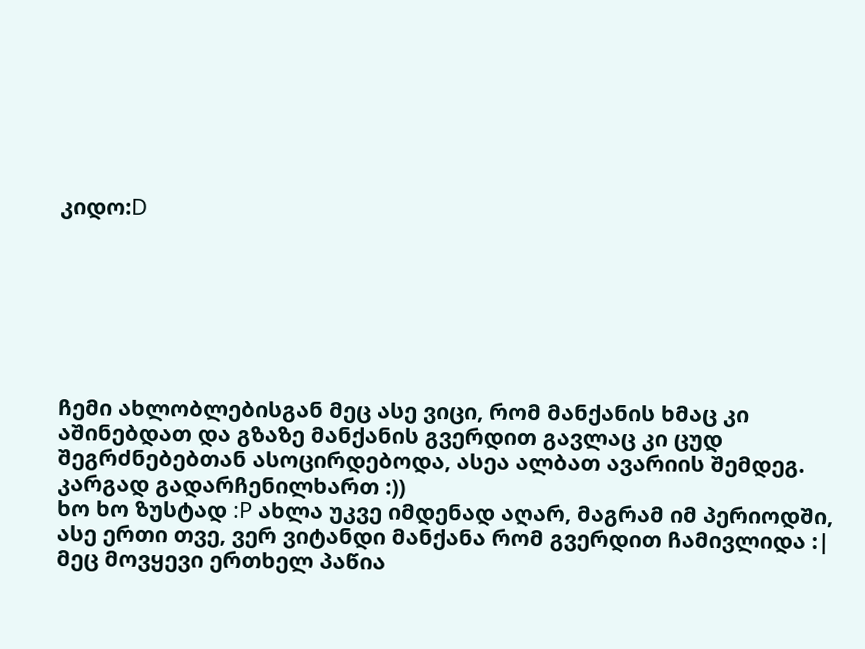კიდო:D







ჩემი ახლობლებისგან მეც ასე ვიცი, რომ მანქანის ხმაც კი აშინებდათ და გზაზე მანქანის გვერდით გავლაც კი ცუდ შეგრძნებებთან ასოცირდებოდა, ასეა ალბათ ავარიის შემდეგ. კარგად გადარჩენილხართ :))
ხო ხო ზუსტად :P ახლა უკვე იმდენად აღარ, მაგრამ იმ პერიოდში, ასე ერთი თვე, ვერ ვიტანდი მანქანა რომ გვერდით ჩამივლიდა :|
მეც მოვყევი ერთხელ პაწია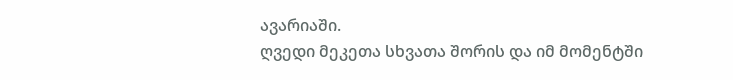ავარიაში.
ღვედი მეკეთა სხვათა შორის და იმ მომენტში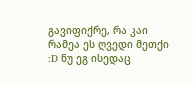გავიფიქრე, რა კაი რამეა ეს ღვედი მეთქი :D ნუ ეგ ისედაც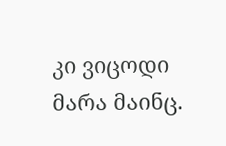კი ვიცოდი მარა მაინც.